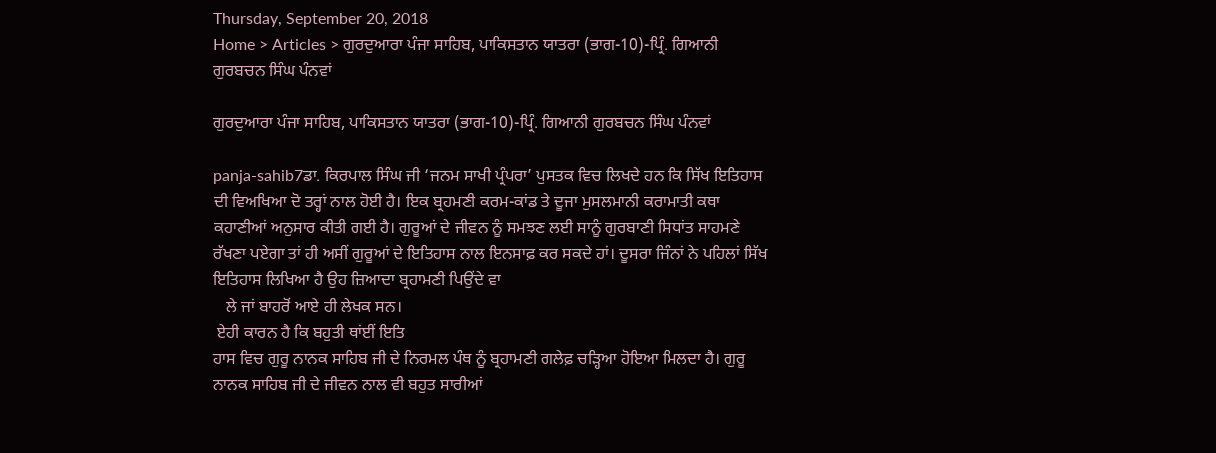Thursday, September 20, 2018
Home > Articles > ਗੁਰਦੁਆਰਾ ਪੰਜਾ ਸਾਹਿਬ, ਪਾਕਿਸਤਾਨ ਯਾਤਰਾ (ਭਾਗ-10)-ਪ੍ਰਿੰ. ਗਿਆਨੀ ਗੁਰਬਚਨ ਸਿੰਘ ਪੰਨਵਾਂ

ਗੁਰਦੁਆਰਾ ਪੰਜਾ ਸਾਹਿਬ, ਪਾਕਿਸਤਾਨ ਯਾਤਰਾ (ਭਾਗ-10)-ਪ੍ਰਿੰ. ਗਿਆਨੀ ਗੁਰਬਚਨ ਸਿੰਘ ਪੰਨਵਾਂ

panja-sahib7ਡਾ. ਕਿਰਪਾਲ ਸਿੰਘ ਜੀ ‘ਜਨਮ ਸਾਖੀ ਪ੍ਰੰਪਰਾ’ ਪੁਸਤਕ ਵਿਚ ਲਿਖਦੇ ਹਨ ਕਿ ਸਿੱਖ ਇਤਿਹਾਸ ਦੀ ਵਿਅਖਿਆ ਦੋ ਤਰ੍ਹਾਂ ਨਾਲ ਹੋਈ ਹੈ। ਇਕ ਬ੍ਰਹਮਣੀ ਕਰਮ-ਕਾਂਡ ਤੇ ਦੂਜਾ ਮੁਸਲਮਾਨੀ ਕਰਾਮਾਤੀ ਕਥਾ ਕਹਾਣੀਆਂ ਅਨੁਸਾਰ ਕੀਤੀ ਗਈ ਹੈ। ਗੁਰੂਆਂ ਦੇ ਜੀਵਨ ਨੂੰ ਸਮਝਣ ਲਈ ਸਾਨੂੰ ਗੁਰਬਾਣੀ ਸਿਧਾਂਤ ਸਾਹਮਣੇ ਰੱਖਣਾ ਪਏਗਾ ਤਾਂ ਹੀ ਅਸੀਂ ਗੁਰੂਆਂ ਦੇ ਇਤਿਹਾਸ ਨਾਲ ਇਨਸਾਫ਼ ਕਰ ਸਕਦੇ ਹਾਂ। ਦੂਸਰਾ ਜਿੰਨਾਂ ਨੇ ਪਹਿਲਾਂ ਸਿੱਖ ਇਤਿਹਾਸ ਲਿਖਿਆ ਹੈ ਉਹ ਜ਼ਿਆਦਾ ਬ੍ਰਹਾਮਣੀ ਪਿਉਂਦੇ ਵਾ
   ਲੇ ਜਾਂ ਬਾਹਰੋਂ ਆਏ ਹੀ ਲੇਖਕ ਸਨ।
 ਏਹੀ ਕਾਰਨ ਹੈ ਕਿ ਬਹੁਤੀ ਥਾਂਈਂ ਇਤਿ
ਹਾਸ ਵਿਚ ਗੁਰੂ ਨਾਨਕ ਸਾਹਿਬ ਜੀ ਦੇ ਨਿਰਮਲ ਪੰਥ ਨੂੰ ਬ੍ਰਹਾਮਣੀ ਗਲੇਫ਼ ਚੜ੍ਹਿਆ ਹੋਇਆ ਮਿਲਦਾ ਹੈ। ਗੁਰੂ ਨਾਨਕ ਸਾਹਿਬ ਜੀ ਦੇ ਜੀਵਨ ਨਾਲ ਵੀ ਬਹੁਤ ਸਾਰੀਆਂ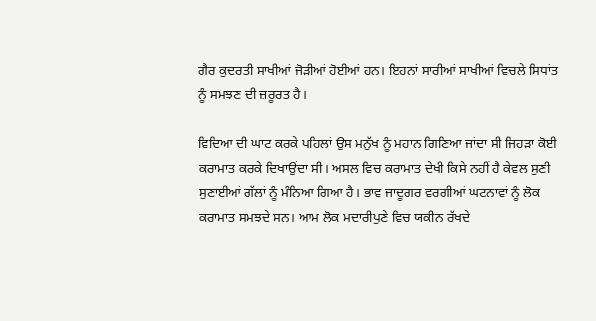ਗੈਰ ਕੁਦਰਤੀ ਸਾਖੀਆਂ ਜੋੜੀਆਂ ਹੋਈਆਂ ਹਨ। ਇਹਨਾਂ ਸਾਰੀਆਂ ਸਾਖੀਆਂ ਵਿਚਲੇ ਸਿਧਾਂਤ ਨੂੰ ਸਮਝਣ ਦੀ ਜ਼ਰੂਰਤ ਹੈ।

ਵਿਦਿਆ ਦੀ ਘਾਟ ਕਰਕੇ ਪਹਿਲਾਂ ਉਸ ਮਨੁੱਖ ਨੂੰ ਮਹਾਨ ਗਿਣਿਆ ਜਾਂਦਾ ਸੀ ਜਿਹੜਾ ਕੋਈ ਕਰਾਮਾਤ ਕਰਕੇ ਦਿਖਾਉਂਦਾ ਸੀ। ਅਸਲ ਵਿਚ ਕਰਾਮਾਤ ਦੇਖੀ ਕਿਸੇ ਨਹੀਂ ਹੈ ਕੇਵਲ ਸੁਣੀ ਸੁਣਾਈਆਂ ਗੱਲਾਂ ਨੂੰ ਮੰਨਿਆ ਗਿਆ ਹੈ। ਭਾਵ ਜਾਦੂਗਰ ਵਰਗੀਆਂ ਘਟਨਾਵਾਂ ਨੂੰ ਲੋਕ ਕਰਾਮਾਤ ਸਮਝਦੇ ਸਨ। ਆਮ ਲੋਕ ਮਦਾਰੀਪੁਣੇ ਵਿਚ ਯਕੀਨ ਰੱਖਦੇ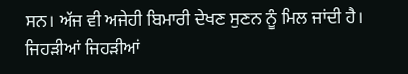ਸਨ। ਅੱਜ ਵੀ ਅਜੇਹੀ ਬਿਮਾਰੀ ਦੇਖਣ ਸੁਣਨ ਨੂੰ ਮਿਲ ਜਾਂਦੀ ਹੈ। ਜਿਹੜੀਆਂ ਜਿਹੜੀਆਂ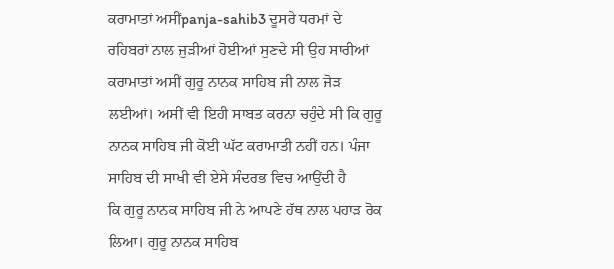ਕਰਾਮਾਤਾਂ ਅਸੀਂpanja-sahib3 ਦੂਸਰੇ ਧਰਮਾਂ ਦੇ ਰਹਿਬਰਾਂ ਨਾਲ ਜੁੜੀਆਂ ਹੋਈਆਂ ਸੁਣਦੇ ਸੀ ਉਹ ਸਾਰੀਆਂ ਕਰਾਮਾਤਾਂ ਅਸੀਂ ਗੁਰੂ ਨਾਨਕ ਸਾਹਿਬ ਜੀ ਨਾਲ ਜੋੜ ਲਈਆਂ। ਅਸੀਂ ਵੀ ਇਹੀ ਸਾਬਤ ਕਰਨਾ ਚਹੁੰਦੇ ਸੀ ਕਿ ਗੁਰੂ ਨਾਨਕ ਸਾਹਿਬ ਜੀ ਕੋਈ ਘੱਟ ਕਰਾਮਾਤੀ ਨਹੀਂ ਹਨ। ਪੰਜਾ ਸਾਹਿਬ ਦੀ ਸਾਖੀ ਵੀ ਏਸੇ ਸੰਦਰਭ ਵਿਚ ਆਉਂਦੀ ਹੈ
ਕਿ ਗੁਰੂ ਨਾਨਕ ਸਾਹਿਬ ਜੀ ਨੇ ਆਪਣੇ ਹੱਥ ਨਾਲ ਪਹਾੜ ਰੋਕ ਲਿਆ। ਗੁਰੂ ਨਾਨਕ ਸਾਹਿਬ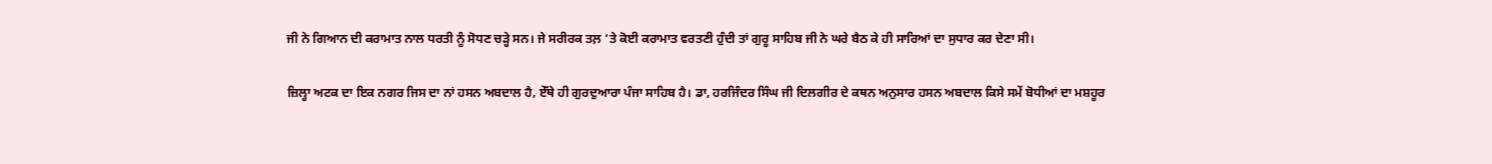ਜੀ ਨੇ ਗਿਆਨ ਦੀ ਕਰਾਮਾਤ ਨਾਲ ਧਰਤੀ ਨੂੰ ਸੋਧਣ ਚੜ੍ਹੇ ਸਨ। ਜੇ ਸਰੀਰਕ ਤਲ਼ ‘ਤੇ ਕੋਈ ਕਰਾਮਾਤ ਵਰਤਣੀ ਹੁੰਦੀ ਤਾਂ ਗੁਰੂ ਸਾਹਿਬ ਜੀ ਨੇ ਘਰੇ ਬੈਠ ਕੇ ਹੀ ਸਾਰਿਆਂ ਦਾ ਸੁਧਾਰ ਕਰ ਦੇਣਾ ਸੀ।

ਜ਼ਿਲ੍ਹਾ ਅਟਕ ਦਾ ਇਕ ਨਗਰ ਜਿਸ ਦਾ ਨਾਂ ਹਸਨ ਅਬਦਾਲ ਹੈ, ਏੱਥੇ ਹੀ ਗੁਰਦੁਆਰਾ ਪੰਜਾ ਸਾਹਿਬ ਹੈ। ਡਾ, ਹਰਜਿੰਦਰ ਸਿੰਘ ਜੀ ਦਿਲਗੀਰ ਦੇ ਕਥਨ ਅਨੁਸਾਰ ਹਸਨ ਅਬਦਾਲ ਕਿਸੇ ਸਮੇਂ ਬੋਧੀਆਂ ਦਾ ਮਸ਼ਹੂਰ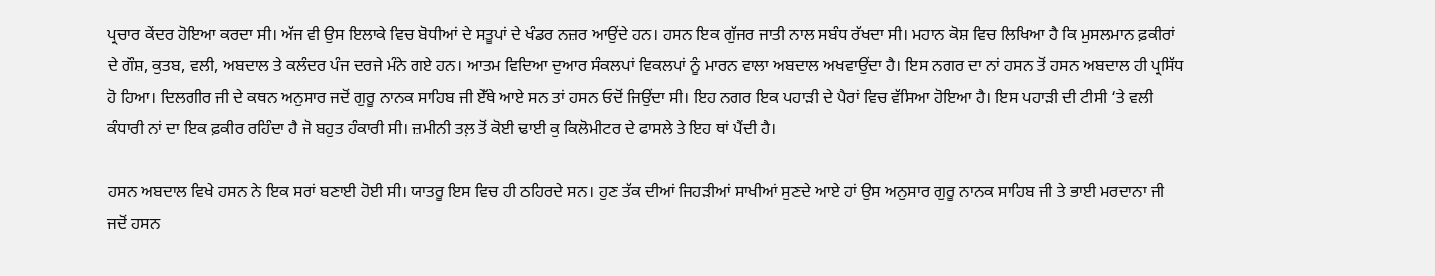ਪ੍ਰਚਾਰ ਕੇਂਦਰ ਹੋਇਆ ਕਰਦਾ ਸੀ। ਅੱਜ ਵੀ ਉਸ ਇਲਾਕੇ ਵਿਚ ਬੋਧੀਆਂ ਦੇ ਸਤੂਪਾਂ ਦੇ ਖੰਡਰ ਨਜ਼ਰ ਆਉਂਦੇ ਹਨ। ਹਸਨ ਇਕ ਗੁੱਜਰ ਜਾਤੀ ਨਾਲ ਸਬੰਧ ਰੱਖਦਾ ਸੀ। ਮਹਾਨ ਕੋਸ਼ ਵਿਚ ਲਿਖਿਆ ਹੈ ਕਿ ਮੁਸਲਮਾਨ ਫ਼ਕੀਰਾਂ ਦੇ ਗੌਸ਼, ਕੁਤਬ, ਵਲੀ, ਅਬਦਾਲ ਤੇ ਕਲੰਦਰ ਪੰਜ ਦਰਜੇ ਮੰਨੇ ਗਏ ਹਨ। ਆਤਮ ਵਿਦਿਆ ਦੁਆਰ ਸੰਕਲਪਾਂ ਵਿਕਲਪਾਂ ਨੂੰ ਮਾਰਨ ਵਾਲਾ ਅਬਦਾਲ ਅਖਵਾਉਂਦਾ ਹੈ। ਇਸ ਨਗਰ ਦਾ ਨਾਂ ਹਸਨ ਤੋਂ ਹਸਨ ਅਬਦਾਲ ਹੀ ਪ੍ਰਸਿੱਧ ਹੋ ਹਿਆ। ਦਿਲਗੀਰ ਜੀ ਦੇ ਕਥਨ ਅਨੁਸਾਰ ਜਦੋਂ ਗੁਰੂ ਨਾਨਕ ਸਾਹਿਬ ਜੀ ਏੱਥੇ ਆਏ ਸਨ ਤਾਂ ਹਸਨ ਓਦੋਂ ਜਿਉਂਦਾ ਸੀ। ਇਹ ਨਗਰ ਇਕ ਪਹਾੜੀ ਦੇ ਪੈਰਾਂ ਵਿਚ ਵੱਸਿਆ ਹੋਇਆ ਹੈ। ਇਸ ਪਹਾੜੀ ਦੀ ਟੀਸੀ ‘ਤੇ ਵਲੀ ਕੰਧਾਰੀ ਨਾਂ ਦਾ ਇਕ ਫ਼ਕੀਰ ਰਹਿੰਦਾ ਹੈ ਜੋ ਬਹੁਤ ਹੰਕਾਰੀ ਸੀ। ਜ਼ਮੀਨੀ ਤਲ਼ ਤੋਂ ਕੋਈ ਢਾਈ ਕੁ ਕਿਲੋਮੀਟਰ ਦੇ ਫਾਸਲੇ ਤੇ ਇਹ ਥਾਂ ਪੈਂਦੀ ਹੈ।

ਹਸਨ ਅਬਦਾਲ ਵਿਖੇ ਹਸਨ ਨੇ ਇਕ ਸਰਾਂ ਬਣਾਈ ਹੋਈ ਸੀ। ਯਾਤਰੂ ਇਸ ਵਿਚ ਹੀ ਠਹਿਰਦੇ ਸਨ। ਹੁਣ ਤੱਕ ਦੀਆਂ ਜਿਹੜੀਆਂ ਸਾਖੀਆਂ ਸੁਣਦੇ ਆਏ ਹਾਂ ਉਸ ਅਨੁਸਾਰ ਗੁਰੂ ਨਾਨਕ ਸਾਹਿਬ ਜੀ ਤੇ ਭਾਈ ਮਰਦਾਨਾ ਜੀ ਜਦੋਂ ਹਸਨ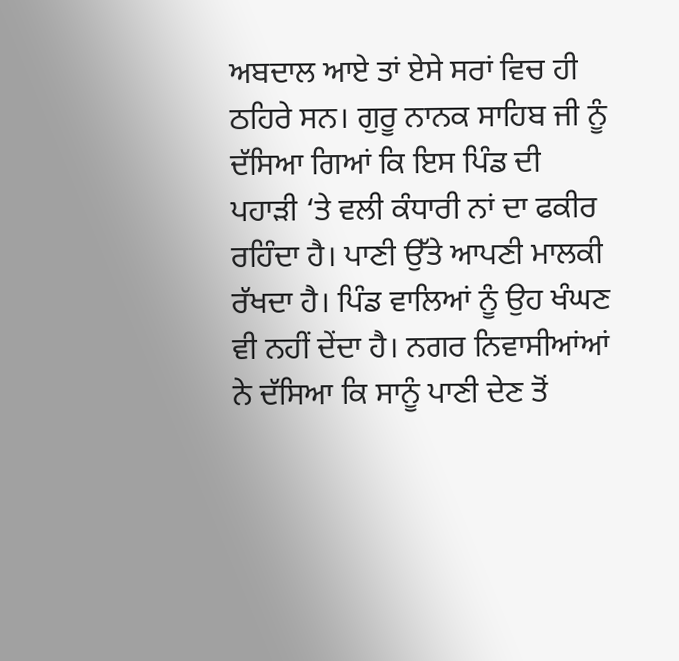ਅਬਦਾਲ ਆਏ ਤਾਂ ਏਸੇ ਸਰਾਂ ਵਿਚ ਹੀ ਠਹਿਰੇ ਸਨ। ਗੁਰੂ ਨਾਨਕ ਸਾਹਿਬ ਜੀ ਨੂੰ ਦੱਸਿਆ ਗਿਆਂ ਕਿ ਇਸ ਪਿੰਡ ਦੀ ਪਹਾੜੀ ‘ਤੇ ਵਲੀ ਕੰਧਾਰੀ ਨਾਂ ਦਾ ਫਕੀਰ ਰਹਿੰਦਾ ਹੈ। ਪਾਣੀ ਉੱਤੇ ਆਪਣੀ ਮਾਲਕੀ ਰੱਖਦਾ ਹੈ। ਪਿੰਡ ਵਾਲਿਆਂ ਨੂੰ ਉਹ ਖੰਘਣ ਵੀ ਨਹੀਂ ਦੇਂਦਾ ਹੈ। ਨਗਰ ਨਿਵਾਸੀਆਂਆਂ ਨੇ ਦੱਸਿਆ ਕਿ ਸਾਨੂੰ ਪਾਣੀ ਦੇਣ ਤੋਂ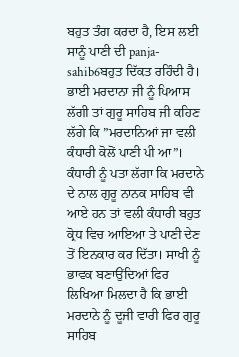ਬਹੁਤ ਤੰਗ ਕਰਦਾ ਹੈ, ਇਸ ਲਈ ਸਾਨੂੰ ਪਾਣੀ ਦੀ panja-sahib6ਬਹੁਤ ਦਿੱਕਤ ਰਹਿੰਦੀ ਹੈ। ਭਾਈ ਮਰਦਾਨਾ ਜੀ ਨੂੰ ਪਿਆਸ ਲੱਗੀ ਤਾਂ ਗੁਰੂ ਸਾਹਿਬ ਜੀ ਕਹਿਣ ਲੱਗੇ ਕਿ ”ਮਰਦਾਨਿਆਂ ਜਾ ਵਲੀ ਕੰਧਾਰੀ ਕੋਲੋਂ ਪਾਣੀ ਪੀ ਆ”। ਕੰਧਾਰੀ ਨੂੰ ਪਤਾ ਲੱਗਾ ਕਿ ਮਰਦਾਨੇ ਦੇ ਨਾਲ ਗੁਰੂ ਨਾਨਕ ਸਾਹਿਬ ਵੀ ਆਏ ਹਨ ਤਾਂ ਵਲੀ ਕੰਧਾਰੀ ਬਹੁਤ ਕ੍ਰੋਧ ਵਿਚ ਆਇਆ ਤੇ ਪਾਣੀ ਦੇਣ ਤੋਂ ਇਨਕਾਰ ਕਰ ਦਿੱਤਾ। ਸਾਖੀ ਨੂੰ ਭਾਵਕ ਬਣਾਉਂਦਿਆਂ ਫਿਰ ਲਿਖਿਆ ਮਿਲਦਾ ਹੈ ਕਿ ਭਾਈ ਮਰਦਾਨੇ ਨੂੰ ਦੂਜੀ ਵਾਰੀ ਫਿਰ ਗੁਰੂ ਸਾਹਿਬ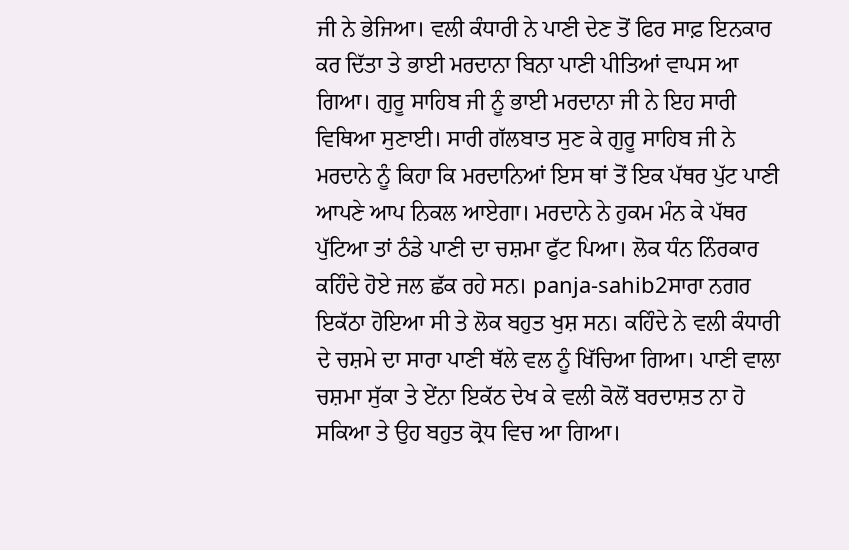ਜੀ ਨੇ ਭੇਜਿਆ। ਵਲੀ ਕੰਧਾਰੀ ਨੇ ਪਾਣੀ ਦੇਣ ਤੋਂ ਫਿਰ ਸਾਫ਼ ਇਨਕਾਰ ਕਰ ਦਿੱਤਾ ਤੇ ਭਾਈ ਮਰਦਾਨਾ ਬਿਨਾ ਪਾਣੀ ਪੀਤਿਆਂ ਵਾਪਸ ਆ ਗਿਆ। ਗੁਰੂ ਸਾਹਿਬ ਜੀ ਨੂੰ ਭਾਈ ਮਰਦਾਨਾ ਜੀ ਨੇ ਇਹ ਸਾਰੀ ਵਿਥਿਆ ਸੁਣਾਈ। ਸਾਰੀ ਗੱਲਬਾਤ ਸੁਣ ਕੇ ਗੁਰੂ ਸਾਹਿਬ ਜੀ ਨੇ ਮਰਦਾਨੇ ਨੂੰ ਕਿਹਾ ਕਿ ਮਰਦਾਨਿਆਂ ਇਸ ਥਾਂ ਤੋਂ ਇਕ ਪੱਥਰ ਪੁੱਟ ਪਾਣੀ ਆਪਣੇ ਆਪ ਨਿਕਲ ਆਏਗਾ। ਮਰਦਾਨੇ ਨੇ ਹੁਕਮ ਮੰਨ ਕੇ ਪੱਥਰ ਪੁੱਟਿਆ ਤਾਂ ਠੰਡੇ ਪਾਣੀ ਦਾ ਚਸ਼ਮਾ ਫੁੱਟ ਪਿਆ। ਲੋਕ ਧੰਨ ਨਿੰਰਕਾਰ ਕਹਿੰਦੇ ਹੋਏ ਜਲ ਛੱਕ ਰਹੇ ਸਨ। panja-sahib2ਸਾਰਾ ਨਗਰ ਇਕੱਠਾ ਹੋਇਆ ਸੀ ਤੇ ਲੋਕ ਬਹੁਤ ਖੁਸ਼ ਸਨ। ਕਹਿੰਦੇ ਨੇ ਵਲੀ ਕੰਧਾਰੀ ਦੇ ਚਸ਼ਮੇ ਦਾ ਸਾਰਾ ਪਾਣੀ ਥੱਲੇ ਵਲ ਨੂੰ ਖਿੱਚਿਆ ਗਿਆ। ਪਾਣੀ ਵਾਲਾ ਚਸ਼ਮਾ ਸੁੱਕਾ ਤੇ ਏਂਨਾ ਇਕੱਠ ਦੇਖ ਕੇ ਵਲੀ ਕੋਲੋਂ ਬਰਦਾਸ਼ਤ ਨਾ ਹੋ ਸਕਿਆ ਤੇ ਉਹ ਬਹੁਤ ਕ੍ਰੋਧ ਵਿਚ ਆ ਗਿਆ।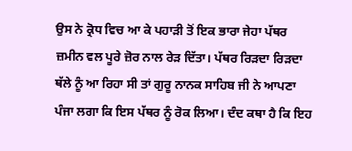ਉਸ ਨੇ ਕ੍ਰੋਧ ਵਿਚ ਆ ਕੇ ਪਹਾੜੀ ਤੋਂ ਇਕ ਭਾਰਾ ਜੇਹਾ ਪੱਥਰ ਜ਼ਮੀਨ ਵਲ ਪੂਰੇ ਜ਼ੋਰ ਨਾਲ ਰੇੜ ਦਿੱਤਾ। ਪੱਥਰ ਰਿੜਦਾ ਰਿੜਦਾ ਥੱਲੇ ਨੂੰ ਆ ਰਿਹਾ ਸੀ ਤਾਂ ਗੁਰੂ ਨਾਨਕ ਸਾਹਿਬ ਜੀ ਨੇ ਆਪਣਾ ਪੰਜਾ ਲਗਾ ਕਿ ਇਸ ਪੱਥਰ ਨੂੰ ਰੋਕ ਲਿਆ। ਦੰਦ ਕਥਾ ਹੈ ਕਿ ਇਹ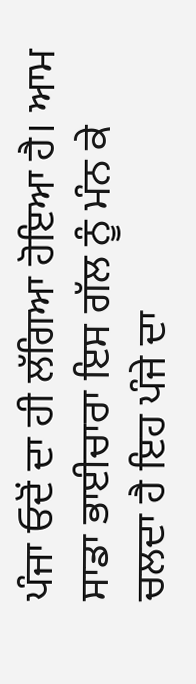ਪੰਜਾ ਓਦੋਂ ਦਾ ਹੀ ਲੱਗਿਆ ਹੋਇਆ ਹੈ। ਆਮ ਸਾਡਾ ਭਾਈਚਾਰਾ ਇਸ ਗੱਲ ਨੂੰ ਮੰਨ ਕੇ ਚਲਦਾ ਹੈ ਇਹ ਪੰਜੇ ਦਾ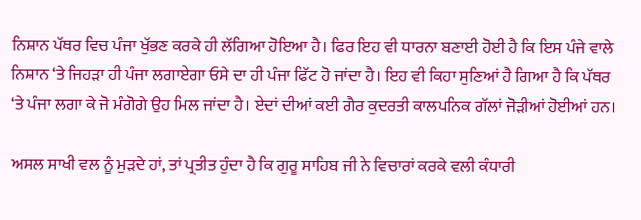ਨਿਸ਼ਾਨ ਪੱਥਰ ਵਿਚ ਪੰਜਾ ਖੁੱਭਣ ਕਰਕੇ ਹੀ ਲੱਗਿਆ ਹੋਇਆ ਹੈ। ਫਿਰ ਇਹ ਵੀ ਧਾਰਨਾ ਬਣਾਈ ਹੋਈ ਹੈ ਕਿ ਇਸ ਪੰਜੇ ਵਾਲੇ ਨਿਸ਼ਾਨ ‘ਤੇ ਜਿਹੜਾ ਹੀ ਪੰਜਾ ਲਗਾਏਗਾ ਓਸੇ ਦਾ ਹੀ ਪੰਜਾ ਫਿੱਟ ਹੋ ਜਾਂਦਾ ਹੈ। ਇਹ ਵੀ ਕਿਹਾ ਸੁਣਿਆਂ ਹੈ ਗਿਆ ਹੈ ਕਿ ਪੱਥਰ ‘ਤੇ ਪੰਜਾ ਲਗਾ ਕੇ ਜੋ ਮੰਗੋਗੇ ਉਹ ਮਿਲ ਜਾਂਦਾ ਹੈ। ਏਦਾਂ ਦੀਆਂ ਕਈ ਗੈਰ ਕੁਦਰਤੀ ਕਾਲਪਨਿਕ ਗੱਲਾਂ ਜੋੜੀਆਂ ਹੋਈਆਂ ਹਨ।

ਅਸਲ ਸਾਖੀ ਵਲ ਨੂੰ ਮੁੜਦੇ ਹਾਂ, ਤਾਂ ਪ੍ਰਤੀਤ ਹੁੰਦਾ ਹੈ ਕਿ ਗੁਰੂ ਸਾਹਿਬ ਜੀ ਨੇ ਵਿਚਾਰਾਂ ਕਰਕੇ ਵਲੀ ਕੰਧਾਰੀ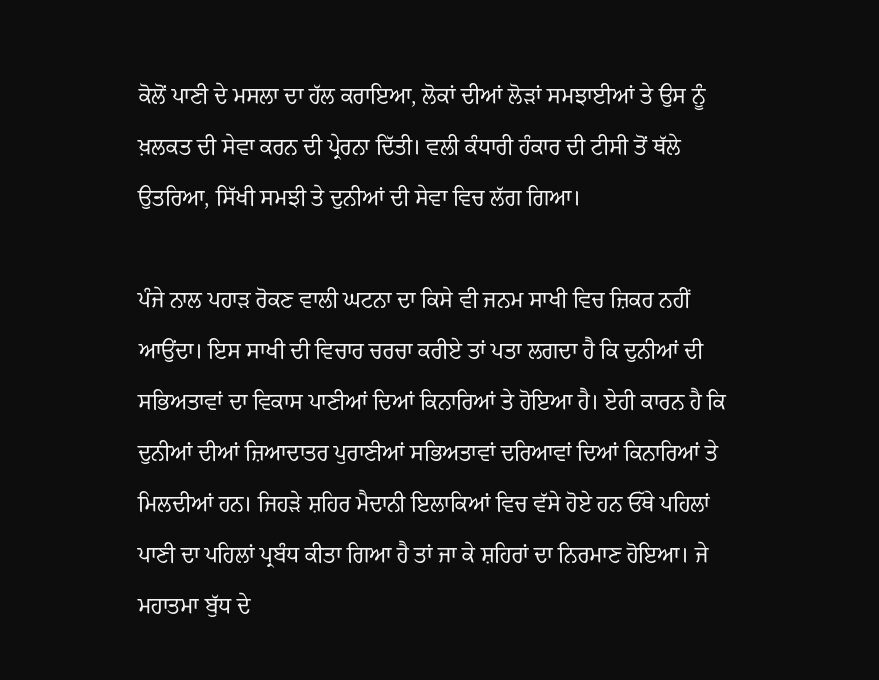ਕੋਲੋਂ ਪਾਣੀ ਦੇ ਮਸਲਾ ਦਾ ਹੱਲ ਕਰਾਇਆ, ਲੋਕਾਂ ਦੀਆਂ ਲੋੜਾਂ ਸਮਝਾਈਆਂ ਤੇ ਉਸ ਨੂੰ ਖ਼ਲਕਤ ਦੀ ਸੇਵਾ ਕਰਨ ਦੀ ਪ੍ਰੇਰਨਾ ਦਿੱਤੀ। ਵਲੀ ਕੰਧਾਰੀ ਹੰਕਾਰ ਦੀ ਟੀਸੀ ਤੋਂ ਥੱਲੇ ਉਤਰਿਆ, ਸਿੱਖੀ ਸਮਝੀ ਤੇ ਦੁਨੀਆਂ ਦੀ ਸੇਵਾ ਵਿਚ ਲੱਗ ਗਿਆ।

ਪੰਜੇ ਨਾਲ ਪਹਾੜ ਰੋਕਣ ਵਾਲੀ ਘਟਨਾ ਦਾ ਕਿਸੇ ਵੀ ਜਨਮ ਸਾਖੀ ਵਿਚ ਜ਼ਿਕਰ ਨਹੀਂ ਆਉਂਦਾ। ਇਸ ਸਾਖੀ ਦੀ ਵਿਚਾਰ ਚਰਚਾ ਕਰੀਏ ਤਾਂ ਪਤਾ ਲਗਦਾ ਹੈ ਕਿ ਦੁਨੀਆਂ ਦੀ ਸਭਿਅਤਾਵਾਂ ਦਾ ਵਿਕਾਸ ਪਾਣੀਆਂ ਦਿਆਂ ਕਿਨਾਰਿਆਂ ਤੇ ਹੋਇਆ ਹੈ। ਏਹੀ ਕਾਰਨ ਹੈ ਕਿ ਦੁਨੀਆਂ ਦੀਆਂ ਜ਼ਿਆਦਾਤਰ ਪੁਰਾਣੀਆਂ ਸਭਿਅਤਾਵਾਂ ਦਰਿਆਵਾਂ ਦਿਆਂ ਕਿਨਾਰਿਆਂ ਤੇ ਮਿਲਦੀਆਂ ਹਨ। ਜਿਹੜੇ ਸ਼ਹਿਰ ਮੈਦਾਨੀ ਇਲਾਕਿਆਂ ਵਿਚ ਵੱਸੇ ਹੋਏ ਹਨ ਓੱਥੇ ਪਹਿਲਾਂ ਪਾਣੀ ਦਾ ਪਹਿਲਾਂ ਪ੍ਰਬੰਧ ਕੀਤਾ ਗਿਆ ਹੈ ਤਾਂ ਜਾ ਕੇ ਸ਼ਹਿਰਾਂ ਦਾ ਨਿਰਮਾਣ ਹੋਇਆ। ਜੇ ਮਹਾਤਮਾ ਬੁੱਧ ਦੇ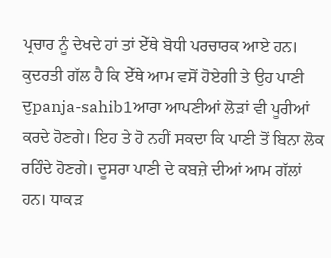ਪ੍ਰਚਾਰ ਨੂੰ ਦੇਖਦੇ ਹਾਂ ਤਾਂ ਏੱਥੇ ਬੋਧੀ ਪਰਚਾਰਕ ਆਏ ਹਨ। ਕੁਦਰਤੀ ਗੱਲ ਹੈ ਕਿ ਏੱਥੇ ਆਮ ਵਸੋਂ ਹੋਏਗੀ ਤੇ ਉਹ ਪਾਣੀ ਦੁpanja-sahib1ਆਰਾ ਆਪਣੀਆਂ ਲੋੜਾਂ ਵੀ ਪੂਰੀਆਂ ਕਰਦੇ ਹੋਣਗੇ। ਇਹ ਤੇ ਹੋ ਨਹੀਂ ਸਕਦਾ ਕਿ ਪਾਣੀ ਤੋਂ ਬਿਨਾ ਲੋਕ ਰਹਿੰਦੇ ਹੋਣਗੇ। ਦੂਸਰਾ ਪਾਣੀ ਦੇ ਕਬਜ਼ੇ ਦੀਆਂ ਆਮ ਗੱਲਾਂ ਹਨ। ਧਾਕੜ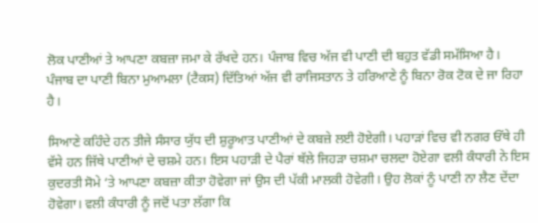ਲੋਕ ਪਾਣੀਆਂ ਤੇ ਆਪਣਾ ਕਬਜ਼ਾ ਜਮਾ ਕੇ ਰੱਖਦੇ ਹਨ। ਪੰਜਾਬ ਵਿਚ ਅੱਜ ਵੀ ਪਾਣੀ ਦੀ ਬਹੁਤ ਵੱਡੀ ਸਮੱਸਿਆ ਹੈ। ਪੰਜਾਬ ਦਾ ਪਾਣੀ ਬਿਨਾ ਮੁਆਮਲਾ (ਟੈਕਸ) ਦਿੱਤਿਆਂ ਅੱਜ ਵੀ ਰਾਜਿਸਤਾਨ ਤੇ ਹਰਿਆਣੇ ਨੂੰ ਬਿਨਾ ਰੋਕ ਟੋਕ ਦੇ ਜਾ ਰਿਹਾ ਹੈ।

ਸਿਆਣੇ ਕਹਿੰਦੇ ਹਨ ਤੀਜੇ ਸੰਸਾਰ ਯੁੱਧ ਦੀ ਸ਼ੁਰੂਆਤ ਪਾਣੀਆਂ ਦੇ ਕਬਜ਼ੇ ਲਈ ਹੋਏਗੀ। ਪਹਾੜਾਂ ਵਿਚ ਵੀ ਨਗਰ ਓੱਥੇ ਹੀ ਵੱਸੇ ਹਨ ਜਿੱਥੇ ਪਾਣੀਆਂ ਦੇ ਚਸ਼ਮੇ ਹਨ। ਇਸ ਪਹਾੜੀ ਦੇ ਪੈਰਾਂ ਥੱਲੇ ਜਿਹੜਾ ਚਸ਼ਮਾ ਚਲਦਾ ਹੋਏਗਾ ਵਲੀ ਕੰਧਾਰੀ ਨੇ ਇਸ ਕੁਦਰਤੀ ਸੋਮੇ ‘ਤੇ ਆਪਣਾ ਕਬਜ਼ਾ ਕੀਤਾ ਹੋਵੇਗਾ ਜਾਂ ਉਸ ਦੀ ਪੱਕੀ ਮਾਲਕੀ ਹੋਵੇਗੀ। ਉਹ ਲੋਕਾਂ ਨੂੰ ਪਾਣੀ ਨਾ ਲੈਣ ਦੇਂਦਾ ਹੋਵੇਗਾ। ਵਲੀ ਕੰਧਾਰੀ ਨੂੰ ਜਦੋਂ ਪਤਾ ਲੱਗਾ ਕਿ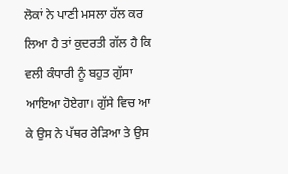ਲੋਕਾਂ ਨੇ ਪਾਣੀ ਮਸਲਾ ਹੱਲ ਕਰ ਲਿਆ ਹੈ ਤਾਂ ਕੁਦਰਤੀ ਗੱਲ ਹੈ ਕਿ ਵਲੀ ਕੰਧਾਰੀ ਨੂੰ ਬਹੁਤ ਗੁੱਸਾ ਆਇਆ ਹੋਏਗਾ। ਗੁੱਸੇ ਵਿਚ ਆ ਕੇ ਉਸ ਨੇ ਪੱਥਰ ਰੇੜਿਆ ਤੇ ਉਸ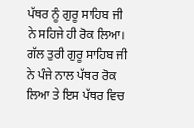ਪੱਥਰ ਨੂੰ ਗੁਰੂ ਸਾਹਿਬ ਜੀ ਨੇ ਸਹਿਜੇ ਹੀ ਰੋਕ ਲਿਆ। ਗੱਲ ਤੁਰੀ ਗੁਰੂ ਸਾਹਿਬ ਜੀ ਨੇ ਪੰਜੇ ਨਾਲ ਪੱਥਰ ਰੋਕ ਲਿਆ ਤੇ ਇਸ ਪੱਥਰ ਵਿਚ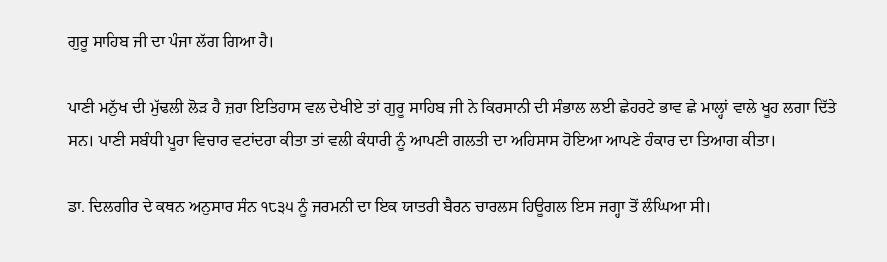ਗੁਰੂ ਸਾਹਿਬ ਜੀ ਦਾ ਪੰਜਾ ਲੱਗ ਗਿਆ ਹੈ।

ਪਾਣੀ ਮਨੁੱਖ ਦੀ ਮੁੱਢਲੀ ਲੋੜ ਹੈ ਜ਼ਰਾ ਇਤਿਹਾਸ ਵਲ ਦੇਖੀਏ ਤਾਂ ਗੁਰੂ ਸਾਹਿਬ ਜੀ ਨੇ ਕਿਰਸਾਨੀ ਦੀ ਸੰਭਾਲ ਲਈ ਛੇਹਰਟੇ ਭਾਵ ਛੇ ਮਾਲ੍ਹਾਂ ਵਾਲੇ ਖੂਹ ਲਗਾ ਦਿੱਤੇ ਸਨ। ਪਾਣੀ ਸਬੰਧੀ ਪੂਰਾ ਵਿਚਾਰ ਵਟਾਂਦਰਾ ਕੀਤਾ ਤਾਂ ਵਲੀ ਕੰਧਾਰੀ ਨੂੰ ਆਪਣੀ ਗਲਤੀ ਦਾ ਅਹਿਸਾਸ ਹੋਇਆ ਆਪਣੇ ਹੰਕਾਰ ਦਾ ਤਿਆਗ ਕੀਤਾ।

ਡਾ. ਦਿਲਗੀਰ ਦੇ ਕਥਨ ਅਨੁਸਾਰ ਸੰਨ ੧੮੩੫ ਨੂੰ ਜਰਮਨੀ ਦਾ ਇਕ ਯਾਤਰੀ ਬੈਰਨ ਚਾਰਲਸ ਹਿਊਗਲ ਇਸ ਜਗ੍ਹਾ ਤੋਂ ਲੰਘਿਆ ਸੀ।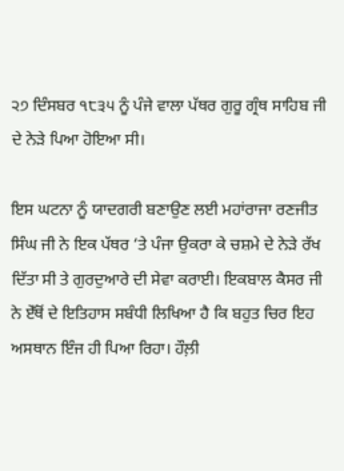੨੭ ਦਿੰਸਬਰ ੧੮੩੫ ਨੂੰ ਪੰਜੇ ਵਾਲਾ ਪੱਥਰ ਗੁਰੂ ਗ੍ਰੰਥ ਸਾਹਿਬ ਜੀ ਦੇ ਨੇੜੇ ਪਿਆ ਹੋਇਆ ਸੀ।

ਇਸ ਘਟਨਾ ਨੂੰ ਯਾਦਗਰੀ ਬਣਾਉਣ ਲਈ ਮਹਾਂਰਾਜਾ ਰਣਜੀਤ ਸਿੰਘ ਜੀ ਨੇ ਇਕ ਪੱਥਰ ‘ਤੇ ਪੰਜਾ ਉਕਰਾ ਕੇ ਚਸ਼ਮੇ ਦੇ ਨੇੜੇ ਰੱਖ ਦਿੱਤਾ ਸੀ ਤੇ ਗੁਰਦੁਆਰੇ ਦੀ ਸੇਵਾ ਕਰਾਈ। ਇਕਬਾਲ ਕੈਸਰ ਜੀ ਨੇ ਏੱਥੋਂ ਦੇ ਇਤਿਹਾਸ ਸਬੰਧੀ ਲਿਖਿਆ ਹੈ ਕਿ ਬਹੁਤ ਚਿਰ ਇਹ ਅਸਥਾਨ ਇੰਜ ਹੀ ਪਿਆ ਰਿਹਾ। ਹੌਲ਼ੀ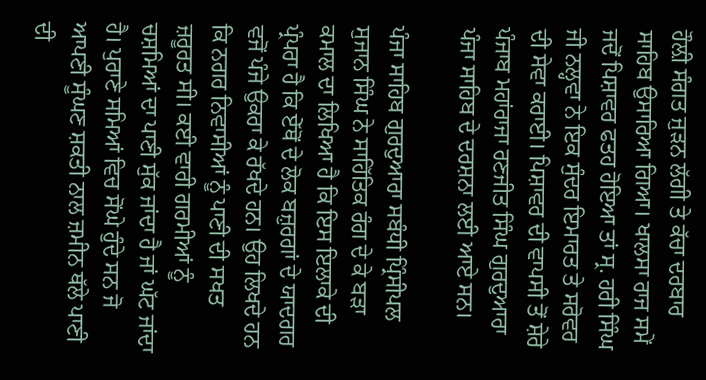ਹੌਲ਼ੀ ਸੰਗਤ ਜੁੜਨ ਲੱਗੀ ਤੇ ਕੱਚਾ ਦਰਬਾਰ ਸਾਹਿਬ ਉਸਾਰਿਆ ਗਿਆ। ਖਾਲਸਾ ਰਾਜ ਸਮੇਂ ਜਦੋਂ ਪਿਸ਼ਾਵਰ ਫਤਹ ਹੋਇਆ ਤਾਂ ਸ੍ਰ. ਹਰੀ ਸਿੰਘ ਜੀ ਨਲ੍ਹਵਾ ਨੇ ਇਕ ਸੁੰਦਰ ਇਮਾਰਤ ਤੇ ਸਰੋਵਰ ਦੀ ਸੇਵਾ ਕਰਾਈ। ਪਿਸ਼ਾਵਰ ਦੀ ਵਾਪਸੀ ਤੋਂ ਸ਼ੇਰੇ ਪੰਜਾਬ ਮਹਾਂਰਾਜਾ ਰਣਜੀਤ ਸਿੰਘ ਗੁਰਦੁਆਰਾ ਪੰਜਾ ਸਾਹਿਬ ਦੇ ਦਰਸ਼ਨਾ ਲਈ ਆਏ ਸਨ।

ਪੰਜਾ ਸਾਹਿਬ ਗੁਰਦੁਆਰਾ ਸਬੰਧੀ ਪ੍ਰਿੰਸੀਪਲ ਸੁਜਾਨ ਸਿੰਘ ਨੇ ਸਾਹਿੱਤਿਕ ਰੰਗ ਦੇ ਕੇ ਬੜਾ ਕਮਾਲ ਦਾ ਲਿਖਿਆ ਹੈ ਕਿ ਇਸ ਇਲਾਕੇ ਦੀ ਪ੍ਰੰਪਰਾ ਹੈ ਕਿ ਏੱਥੋਂ ਦੇ ਲੋਕ ਬਜ਼ੁਰਗਾਂ ਦੇ ਯਾਦਗਰ ਵਜੋਂ ਪੰਜੇ ਉਕਰਾ ਕੇ ਰੱਖਦੇ ਹਨ। ਉਹ ਲਿਖਦੇ ਹਨ ਕਿ ਨਗਰ ਨਿਵਾਸੀਆਂ ਨੂੰ ਪਾਣੀ ਦੀ ਸਖਤ ਜ਼ਰੂਰਤ ਸੀ। ਕਈ ਵਾਰੀ ਗਰਮੀਆਂ ਨੂੰ ਚਸ਼ਮਿਆਂ ਦਾ ਪਾਣੀ ਸੁੱਕ ਜਾਂਦਾ ਹੈ ਜਾਂ ਘੱਟ ਜਾਂਦਾ ਹੈ। ਪੁਰਾਣੇ ਸਮਿਆਂ ਵਿਚ ਸੋਂਘੇ ਹੁੰਦੇ ਸਨ ਜੋ ਆਪਣੀ ਸੂੰਘਣ ਸ਼ਕਤੀ ਨਾਲ ਜ਼ਮੀਨ ਥੱਲੇ ਪਾਣੀ ਦੀ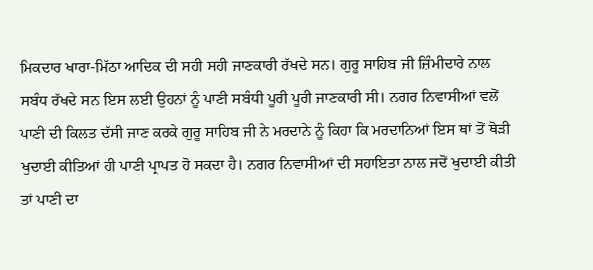ਮਿਕਦਾਰ ਖਾਰਾ-ਮਿੱਠਾ ਆਦਿਕ ਦੀ ਸਹੀ ਸਹੀ ਜਾਣਕਾਰੀ ਰੱਖਦੇ ਸਨ। ਗੁਰੂ ਸਾਹਿਬ ਜੀ ਜ਼ਿੰਮੀਦਾਰੇ ਨਾਲ ਸਬੰਧ ਰੱਖਦੇ ਸਨ ਇਸ ਲਈ ਉਹਨਾਂ ਨੂੰ ਪਾਣੀ ਸਬੰਧੀ ਪੂਰੀ ਪੂਰੀ ਜਾਣਕਾਰੀ ਸੀ। ਨਗਰ ਨਿਵਾਸੀਆਂ ਵਲੋਂ ਪਾਣੀ ਦੀ ਕਿਲਤ ਦੱਸੀ ਜਾਣ ਕਰਕੇ ਗੁਰੂ ਸਾਹਿਬ ਜੀ ਨੇ ਮਰਦਾਨੇ ਨੂੰ ਕਿਹਾ ਕਿ ਮਰਦਾਨਿਆਂ ਇਸ ਥਾਂ ਤੋਂ ਥੋੜੀ ਖੁਦਾਈ ਕੀਤਿਆਂ ਹੀ ਪਾਣੀ ਪ੍ਰਾਪਤ ਹੋ ਸਕਦਾ ਹੈ। ਨਗਰ ਨਿਵਾਸੀਆਂ ਦੀ ਸਹਾਇਤਾ ਨਾਲ ਜਦੋਂ ਖੁਦਾਈ ਕੀਤੀ ਤਾਂ ਪਾਣੀ ਦਾ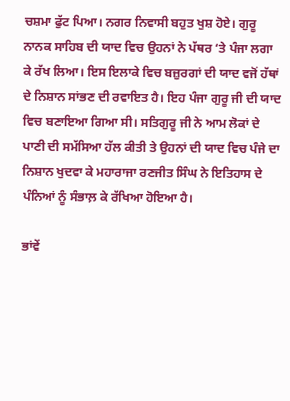ਚਸ਼ਮਾ ਫੁੱਟ ਪਿਆ। ਨਗਰ ਨਿਵਾਸੀ ਬਹੁਤ ਖੁਸ਼ ਹੋਏ। ਗੁਰੂ ਨਾਨਕ ਸਾਹਿਬ ਦੀ ਯਾਦ ਵਿਚ ਉਹਨਾਂ ਨੇ ਪੱਥਰ ‘ਤੇ ਪੰਜਾ ਲਗਾ ਕੇ ਰੱਖ ਲਿਆ। ਇਸ ਇਲਾਕੇ ਵਿਚ ਬਜ਼ੁਰਗਾਂ ਦੀ ਯਾਦ ਵਜੋਂ ਹੱਥਾਂ ਦੇ ਨਿਸ਼ਾਨ ਸਾਂਭਣ ਦੀ ਰਵਾਇਤ ਹੈ। ਇਹ ਪੰਜਾ ਗੁਰੂ ਜੀ ਦੀ ਯਾਦ ਵਿਚ ਬਣਾਇਆ ਗਿਆ ਸੀ। ਸਤਿਗੁਰੂ ਜੀ ਨੇ ਆਮ ਲੋਕਾਂ ਦੇ ਪਾਣੀ ਦੀ ਸਮੱਸਿਆ ਹੱਲ ਕੀਤੀ ਤੇ ਉਹਨਾਂ ਦੀ ਯਾਦ ਵਿਚ ਪੰਜੇ ਦਾ ਨਿਸ਼ਾਨ ਖੁਦਵਾ ਕੇ ਮਹਾਰਾਜਾ ਰਣਜੀਤ ਸਿੰਘ ਨੇ ਇਤਿਹਾਸ ਦੇ ਪੰਨਿਆਂ ਨੂੰ ਸੰਭਾਲ਼ ਕੇ ਰੱਖਿਆ ਹੋਇਆ ਹੈ।

ਭਾਂਵੇਂ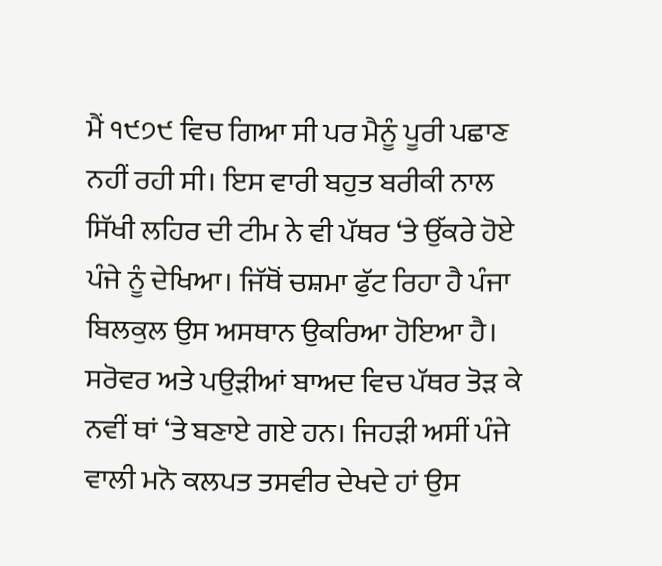ਮੈਂ ੧੯੭੯ ਵਿਚ ਗਿਆ ਸੀ ਪਰ ਮੈਨੂੰ ਪੂਰੀ ਪਛਾਣ ਨਹੀਂ ਰਹੀ ਸੀ। ਇਸ ਵਾਰੀ ਬਹੁਤ ਬਰੀਕੀ ਨਾਲ ਸਿੱਖੀ ਲਹਿਰ ਦੀ ਟੀਮ ਨੇ ਵੀ ਪੱਥਰ ‘ਤੇ ਉੱਕਰੇ ਹੋਏ ਪੰਜੇ ਨੂੰ ਦੇਖਿਆ। ਜਿੱਥੋਂ ਚਸ਼ਮਾ ਫੁੱਟ ਰਿਹਾ ਹੈ ਪੰਜਾ ਬਿਲਕੁਲ ਉਸ ਅਸਥਾਨ ਉਕਰਿਆ ਹੋਇਆ ਹੈ। ਸਰੋਵਰ ਅਤੇ ਪਉੜੀਆਂ ਬਾਅਦ ਵਿਚ ਪੱਥਰ ਤੋੜ ਕੇ ਨਵੀਂ ਥਾਂ ‘ਤੇ ਬਣਾਏ ਗਏ ਹਨ। ਜਿਹੜੀ ਅਸੀਂ ਪੰਜੇ ਵਾਲੀ ਮਨੋ ਕਲਪਤ ਤਸਵੀਰ ਦੇਖਦੇ ਹਾਂ ਉਸ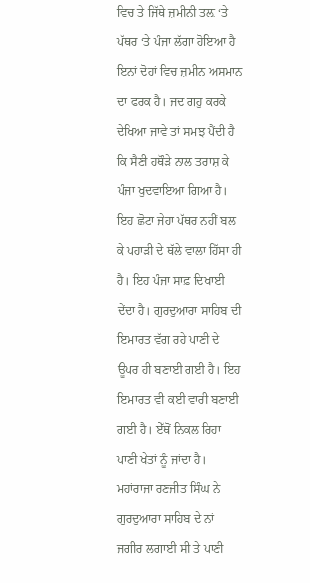ਵਿਚ ਤੇ ਜਿੱਥੇ ਜ਼ਮੀਨੀ ਤਲ਼ ‘ਤੇ ਪੱਥਰ ‘ਤੇ ਪੰਜਾ ਲੱਗਾ ਹੋਇਆ ਹੈ ਇਨਾਂ ਦੋਹਾਂ ਵਿਚ ਜ਼ਮੀਨ ਅਸਮਾਨ ਦਾ ਫਰਕ ਹੈ। ਜਦ ਗਹੁ ਕਰਕੇ ਦੇਖਿਆ ਜਾਵੇ ਤਾਂ ਸਮਝ ਪੈਂਦੀ ਹੈ ਕਿ ਸੈਣੀ ਹਥੌੜੇ ਨਾਲ ਤਰਾਸ਼ ਕੇ ਪੰਜਾ ਖੁਦਵਾਇਆ ਗਿਆ ਹੈ। ਇਹ ਛੋਟਾ ਜੇਹਾ ਪੱਥਰ ਨਹੀਂ ਬਲ ਕੇ ਪਹਾੜੀ ਦੇ ਥੱਲੇ ਵਾਲਾ ਹਿੱਸਾ ਹੀ ਹੈ। ਇਹ ਪੰਜਾ ਸਾਫ਼ ਦਿਖਾਈ ਦੇਂਦਾ ਹੈ। ਗੁਰਦੁਆਰਾ ਸਾਹਿਬ ਦੀ ਇਮਾਰਤ ਵੱਗ ਰਹੇ ਪਾਣੀ ਦੇ ਊਪਰ ਹੀ ਬਣਾਈ ਗਈ ਹੈ। ਇਹ ਇਮਾਰਤ ਵੀ ਕਈ ਵਾਰੀ ਬਣਾਈ ਗਈ ਹੈ। ਏੱਥੋਂ ਨਿਕਲ ਰਿਹਾ ਪਾਣੀ ਖੇਤਾਂ ਨੂੰ ਜਾਂਦਾ ਹੈ। ਮਹਾਂਰਾਜਾ ਰਣਜੀਤ ਸਿੰਘ ਨੇ ਗੁਰਦੁਆਰਾ ਸਾਹਿਬ ਦੇ ਨਾਂ ਜਗੀਰ ਲਗਾਈ ਸੀ ਤੇ ਪਾਣੀ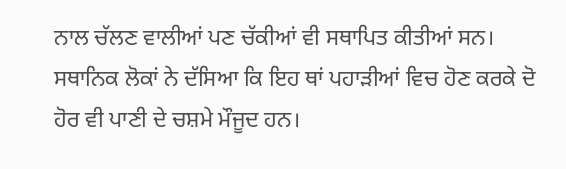ਨਾਲ ਚੱਲਣ ਵਾਲੀਆਂ ਪਣ ਚੱਕੀਆਂ ਵੀ ਸਥਾਪਿਤ ਕੀਤੀਆਂ ਸਨ। ਸਥਾਨਿਕ ਲੋਕਾਂ ਨੇ ਦੱਸਿਆ ਕਿ ਇਹ ਥਾਂ ਪਹਾੜੀਆਂ ਵਿਚ ਹੋਣ ਕਰਕੇ ਦੋ ਹੋਰ ਵੀ ਪਾਣੀ ਦੇ ਚਸ਼ਮੇ ਮੌਜੂਦ ਹਨ।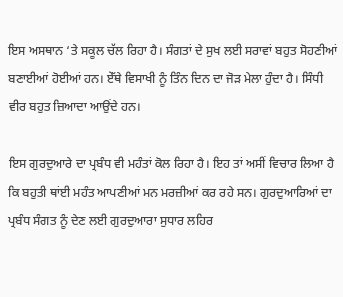ਇਸ ਅਸਥਾਨ ‘ਤੇ ਸਕੂਲ ਚੱਲ ਰਿਹਾ ਹੈ। ਸੰਗਤਾਂ ਦੇ ਸੁਖ ਲਈ ਸਰਾਵਾਂ ਬਹੁਤ ਸੋਹਣੀਆਂ ਬਣਾਈਆਂ ਹੋਈਆਂ ਹਨ। ਏੱਥੇ ਵਿਸਾਖੀ ਨੂੰ ਤਿੰਨ ਦਿਨ ਦਾ ਜੋੜ ਮੇਲਾ ਹੁੰਦਾ ਹੈ। ਸਿੰਧੀ ਵੀਰ ਬਹੁਤ ਜ਼ਿਆਦਾ ਆਉਂਦੇ ਹਨ।

ਇਸ ਗੁਰਦੁਆਰੇ ਦਾ ਪ੍ਰਬੰਧ ਵੀ ਮਹੰਤਾਂ ਕੋਲ ਰਿਹਾ ਹੈ। ਇਹ ਤਾਂ ਅਸੀਂ ਵਿਚਾਰ ਲਿਆ ਹੈ ਕਿ ਬਹੁਤੀ ਥਾਂਈ ਮਹੰਤ ਆਪਣੀਆਂ ਮਨ ਮਰਜ਼ੀਆਂ ਕਰ ਰਹੇ ਸਨ। ਗੁਰਦੁਆਰਿਆਂ ਦਾ ਪ੍ਰਬੰਧ ਸੰਗਤ ਨੂੰ ਦੇਣ ਲਈ ਗੁਰਦੁਆਰਾ ਸੁਧਾਰ ਲਹਿਰ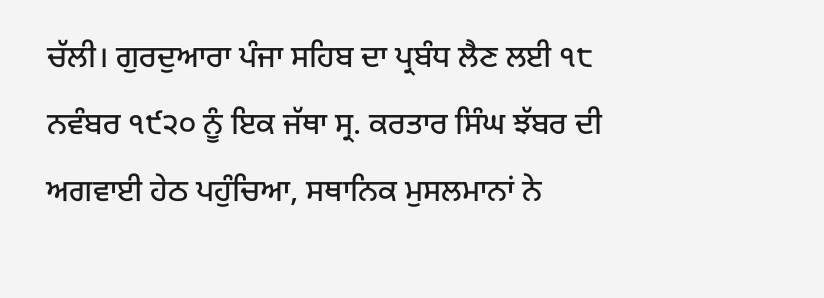ਚੱਲੀ। ਗੁਰਦੁਆਰਾ ਪੰਜਾ ਸਹਿਬ ਦਾ ਪ੍ਰਬੰਧ ਲੈਣ ਲਈ ੧੮ ਨਵੰਬਰ ੧੯੨੦ ਨੂੰ ਇਕ ਜੱਥਾ ਸ੍ਰ. ਕਰਤਾਰ ਸਿੰਘ ਝੱਬਰ ਦੀ ਅਗਵਾਈ ਹੇਠ ਪਹੁੰਚਿਆ, ਸਥਾਨਿਕ ਮੁਸਲਮਾਨਾਂ ਨੇ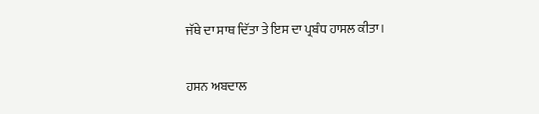ਜੱਥੇ ਦਾ ਸਾਥ ਦਿੱਤਾ ਤੇ ਇਸ ਦਾ ਪ੍ਰਬੰਧ ਹਾਸਲ ਕੀਤਾ।

ਹਸਨ ਅਬਦਾਲ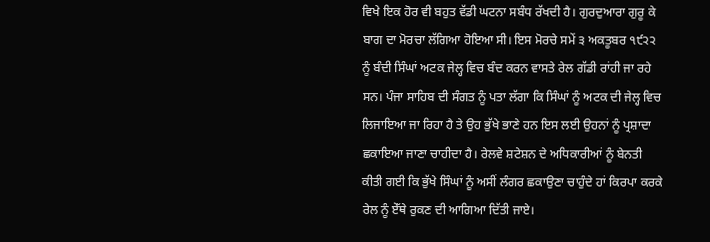ਵਿਖੇ ਇਕ ਹੋਰ ਵੀ ਬਹੁਤ ਵੱਡੀ ਘਟਨਾ ਸਬੰਧ ਰੱਖਦੀ ਹੈ। ਗੁਰਦੁਆਰਾ ਗੁਰੂ ਕੇ ਬਾਗ ਦਾ ਮੋਰਚਾ ਲੱਗਿਆ ਹੋਇਆ ਸੀ। ਇਸ ਮੋਰਚੇ ਸਮੇਂ ੩ ਅਕਤੂਬਰ ੧੯੨੨ ਨੂੰ ਬੰਦੀ ਸਿੰਘਾਂ ਅਟਕ ਜੇਲ੍ਹ ਵਿਚ ਬੰਦ ਕਰਨ ਵਾਸਤੇ ਰੇਲ ਗੱਡੀ ਰਾਂਹੀ ਜਾ ਰਹੇ ਸਨ। ਪੰਜਾ ਸਾਹਿਬ ਦੀ ਸੰਗਤ ਨੂੰ ਪਤਾ ਲੱਗਾ ਕਿ ਸਿੰਘਾਂ ਨੂੰ ਅਟਕ ਦੀ ਜੇਲ੍ਹ ਵਿਚ ਲਿਜਾਇਆ ਜਾ ਰਿਹਾ ਹੈ ਤੇ ਉਹ ਭੁੱਖੇ ਭਾਣੇ ਹਨ ਇਸ ਲਈ ਉਹਨਾਂ ਨੂੰ ਪ੍ਰਸ਼ਾਦਾ ਛਕਾਇਆ ਜਾਣਾ ਚਾਹੀਦਾ ਹੈ। ਰੇਲਵੇ ਸ਼ਟੇਸ਼ਨ ਦੇ ਅਧਿਕਾਰੀਆਂ ਨੂੰ ਬੇਨਤੀ ਕੀਤੀ ਗਈ ਕਿ ਭੁੱਖੇ ਸਿੰਘਾਂ ਨੂੰ ਅਸੀਂ ਲੰਗਰ ਛਕਾਉਣਾ ਚਾਹੁੰਦੇ ਹਾਂ ਕਿਰਪਾ ਕਰਕੇ ਰੇਲ ਨੂੰ ਏੱਥੇ ਰੁਕਣ ਦੀ ਆਗਿਆ ਦਿੱਤੀ ਜਾਏ।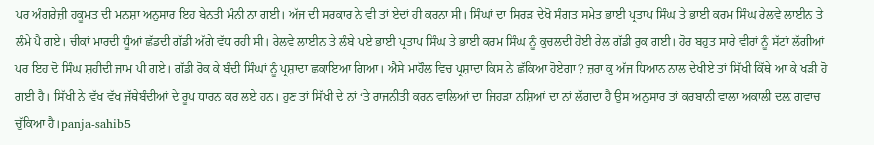ਪਰ ਅੰਗਰੇਜ਼ੀ ਹਕੂਮਤ ਦੀ ਮਨਸ਼ਾ ਅਨੁਸਾਰ ਇਹ ਬੇਨਤੀ ਮੰਨੀ ਨਾ ਗਈ। ਅੱਜ ਦੀ ਸਰਕਾਰ ਨੇ ਵੀ ਤਾਂ ਏਦਾਂ ਹੀ ਕਰਨਾ ਸੀ। ਸਿੰਘਾਂ ਦਾ ਸਿਰੜ ਦੇਖੋ ਸੰਗਤ ਸਮੇਤ ਭਾਈ ਪ੍ਰਤਾਪ ਸਿੰਘ ਤੇ ਭਾਈ ਕਰਮ ਸਿੰਘ ਰੇਲਵੇ ਲਾਈਨ ਤੇ ਲੰਮੇ ਪੈ ਗਏ। ਚੀਕਾਂ ਮਾਰਦੀ ਧੂੰਆਂ ਛੱਡਦੀ ਗੱਡੀ ਅੱਗੇ ਵੱਧ ਰਹੀ ਸੀ। ਰੇਲਵੇ ਲਾਈਨ ਤੇ ਲੰਬੇ ਪਏ ਭਾਈ ਪ੍ਰਤਾਪ ਸਿੰਘ ਤੇ ਭਾਈ ਕਰਮ ਸਿੰਘ ਨੂੰ ਕੁਚਲਦੀ ਹੋਈ ਰੇਲ ਗੱਡੀ ਰੁਕ ਗਈ। ਹੋਰ ਬਹੁਤ ਸਾਰੇ ਵੀਰਾਂ ਨੂੰ ਸੱਟਾਂ ਲੱਗੀਆਂ ਪਰ ਇਹ ਦੋ ਸਿੰਘ ਸ਼ਹੀਦੀ ਜਾਮ ਪੀ ਗਏ। ਗੱਡੀ ਰੋਕ ਕੇ ਬੰਦੀ ਸਿੰਘਾਂ ਨੂੰ ਪ੍ਰਸ਼ਾਦਾ ਛਕਾਇਆ ਗਿਆ। ਐਸੇ ਮਾਹੌਲ ਵਿਚ ਪ੍ਰਸ਼ਾਦਾ ਕਿਸ ਨੇ ਛੱਕਿਆ ਹੋਏਗਾ? ਜ਼ਰਾ ਕੁ ਅੱਜ ਧਿਆਨ ਨਾਲ ਦੇਖੀਏ ਤਾਂ ਸਿੱਖੀ ਕਿੱਥੇ ਆ ਕੇ ਖੜੀ ਹੋ ਗਈ ਹੈ। ਸਿੱਖੀ ਨੇ ਵੱਖ ਵੱਖ ਜੱਥੇਬੰਦੀਆਂ ਦੇ ਰੂਪ ਧਾਰਨ ਕਰ ਲਏ ਹਨ। ਹੁਣ ਤਾਂ ਸਿੱਖੀ ਦੇ ਨਾਂ ‘ਤੇ ਰਾਜਨੀਤੀ ਕਰਨ ਵਾਲਿਆਂ ਦਾ ਜਿਹੜਾ ਨਸ਼ਿਆਂ ਦਾ ਨਾਂ ਲੱਗਦਾ ਹੈ ਉਸ ਅਨੁਸਾਰ ਤਾਂ ਕਰਬਾਨੀ ਵਾਲਾ ਅਕਾਲੀ ਦਲ਼ ਗਵਾਚ ਚੁੱਕਿਆ ਹੈ।panja-sahib5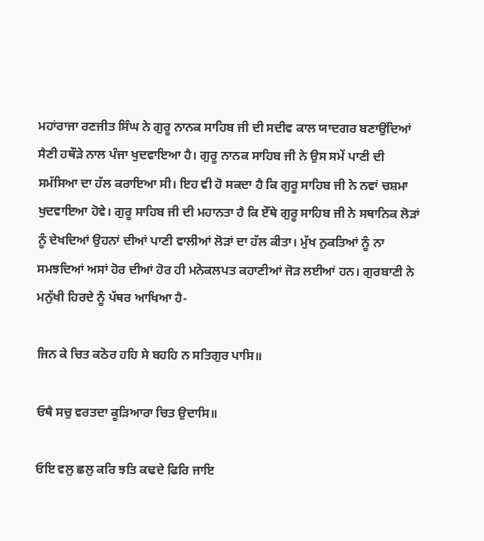ਮਹਾਂਰਾਜਾ ਰਣਜੀਤ ਸਿੰਘ ਨੇ ਗੁਰੂ ਨਾਨਕ ਸਾਹਿਬ ਜੀ ਦੀ ਸਦੀਵ ਕਾਲ ਯਾਦਗਰ ਬਣਾਉਂਦਿਆਂ ਸੈਣੀ ਹਥੌੜੇ ਨਾਲ ਪੰਜਾ ਖੁਦਵਾਇਆ ਹੈ। ਗੁਰੂ ਨਾਨਕ ਸਾਹਿਬ ਜੀ ਨੇ ਉਸ ਸਮੇਂ ਪਾਣੀ ਦੀ ਸਮੱਸਿਆ ਦਾ ਹੱਲ ਕਰਾਇਆ ਸੀ। ਇਹ ਵੀ ਹੋ ਸਕਦਾ ਹੈ ਕਿ ਗੁਰੂ ਸਾਹਿਬ ਜੀ ਨੇ ਨਵਾਂ ਚਸ਼ਮਾ ਖੁਦਵਾਇਆ ਹੋਵੇ। ਗੁਰੂ ਸਾਹਿਬ ਜੀ ਦੀ ਮਹਾਨਤਾ ਹੈ ਕਿ ਏੱਥੇ ਗੁਰੂ ਸਾਹਿਬ ਜੀ ਨੇ ਸਥਾਨਿਕ ਲੋੜਾਂ ਨੂੰ ਦੇਖਦਿਆਂ ਉਹਨਾਂ ਦੀਆਂ ਪਾਣੀ ਵਾਲੀਆਂ ਲੋੜਾਂ ਦਾ ਹੱਲ ਕੀਤਾ। ਮੁੱਖ ਨੁਕਤਿਆਂ ਨੂੰ ਨਾ ਸਮਝਦਿਆਂ ਅਸਾਂ ਹੋਰ ਦੀਆਂ ਹੋਰ ਹੀ ਮਨੋਕਲਪਤ ਕਹਾਣੀਆਂ ਜੋੜ ਲਈਆਂ ਹਨ। ਗੁਰਬਾਣੀ ਨੇ ਮਨੁੱਖੀ ਹਿਰਦੇ ਨੂੰ ਪੱਥਰ ਆਖਿਆ ਹੈ-

ਜਿਨ ਕੇ ਚਿਤ ਕਠੋਰ ਹਹਿ ਸੇ ਬਹਹਿ ਨ ਸਤਿਗੁਰ ਪਾਸਿ॥

ਓਥੈ ਸਚੁ ਵਰਤਦਾ ਕੂੜਿਆਰਾ ਚਿਤ ਉਦਾਸਿ॥

ਓਇ ਵਲੁ ਛਲੁ ਕਰਿ ਝਤਿ ਕਢਦੇ ਫਿਰਿ ਜਾਇ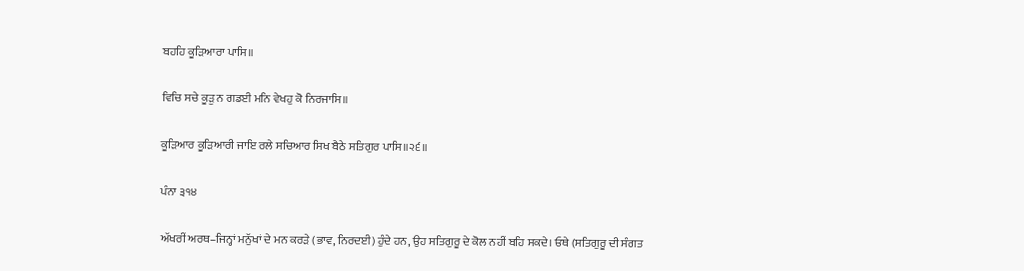ਬਹਹਿ ਕੂੜਿਆਰਾ ਪਾਸਿ॥

ਵਿਚਿ ਸਚੇ ਕੂੜੁ ਨ ਗਡਈ ਮਨਿ ਵੇਖਹੁ ਕੋ ਨਿਰਜਾਸਿ॥

ਕੂੜਿਆਰ ਕੂੜਿਆਰੀ ਜਾਇ ਰਲੇ ਸਚਿਆਰ ਸਿਖ ਬੈਠੇ ਸਤਿਗੁਰ ਪਾਸਿ॥੨੬॥

ਪੰਨਾ ੩੧੪

ਅੱਖਰੀਂ ਅਰਥ–ਜਿਨ੍ਹਾਂ ਮਨੁੱਖਾਂ ਦੇ ਮਨ ਕਰੜੇ (ਭਾਵ, ਨਿਰਦਈ) ਹੁੰਦੇ ਹਨ, ਉਹ ਸਤਿਗੁਰੂ ਦੇ ਕੋਲ ਨਹੀਂ ਬਹਿ ਸਕਦੇ। ਓਥੇ (ਸਤਿਗੁਰੂ ਦੀ ਸੰਗਤ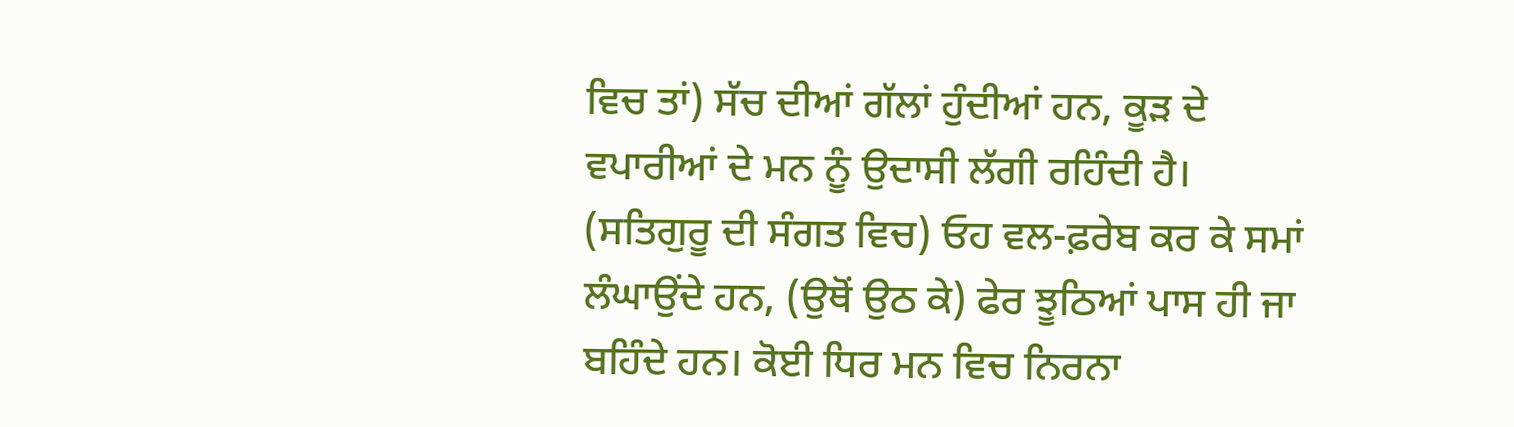ਵਿਚ ਤਾਂ) ਸੱਚ ਦੀਆਂ ਗੱਲਾਂ ਹੁੰਦੀਆਂ ਹਨ, ਕੂੜ ਦੇ ਵਪਾਰੀਆਂ ਦੇ ਮਨ ਨੂੰ ਉਦਾਸੀ ਲੱਗੀ ਰਹਿੰਦੀ ਹੈ। (ਸਤਿਗੁਰੂ ਦੀ ਸੰਗਤ ਵਿਚ) ਓਹ ਵਲ-ਫ਼ਰੇਬ ਕਰ ਕੇ ਸਮਾਂ ਲੰਘਾਉਂਦੇ ਹਨ, (ਉਥੋਂ ਉਠ ਕੇ) ਫੇਰ ਝੂਠਿਆਂ ਪਾਸ ਹੀ ਜਾ ਬਹਿੰਦੇ ਹਨ। ਕੋਈ ਧਿਰ ਮਨ ਵਿਚ ਨਿਰਨਾ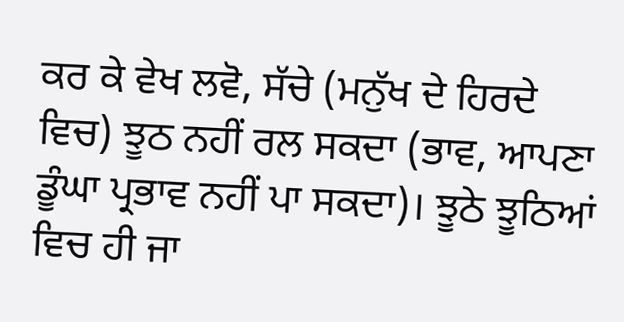ਕਰ ਕੇ ਵੇਖ ਲਵੋ, ਸੱਚੇ (ਮਨੁੱਖ ਦੇ ਹਿਰਦੇ ਵਿਚ) ਝੂਠ ਨਹੀਂ ਰਲ ਸਕਦਾ (ਭਾਵ, ਆਪਣਾ ਡੂੰਘਾ ਪ੍ਰਭਾਵ ਨਹੀਂ ਪਾ ਸਕਦਾ)। ਝੂਠੇ ਝੂਠਿਆਂ ਵਿਚ ਹੀ ਜਾ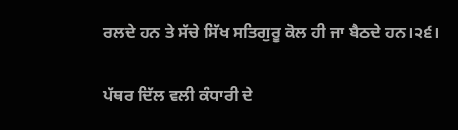ਰਲਦੇ ਹਨ ਤੇ ਸੱਚੇ ਸਿੱਖ ਸਤਿਗੁਰੂ ਕੋਲ ਹੀ ਜਾ ਬੈਠਦੇ ਹਨ।੨੬।

ਪੱਥਰ ਦਿੱਲ ਵਲੀ ਕੰਧਾਰੀ ਦੇ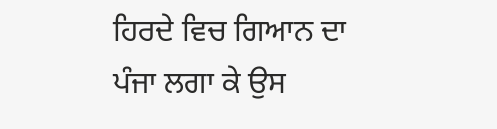ਹਿਰਦੇ ਵਿਚ ਗਿਆਨ ਦਾ ਪੰਜਾ ਲਗਾ ਕੇ ਉਸ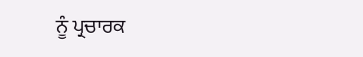ਨੂੰ ਪ੍ਰਚਾਰਕ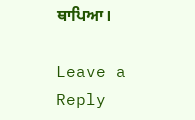ਥਾਪਿਆ।

Leave a Reply